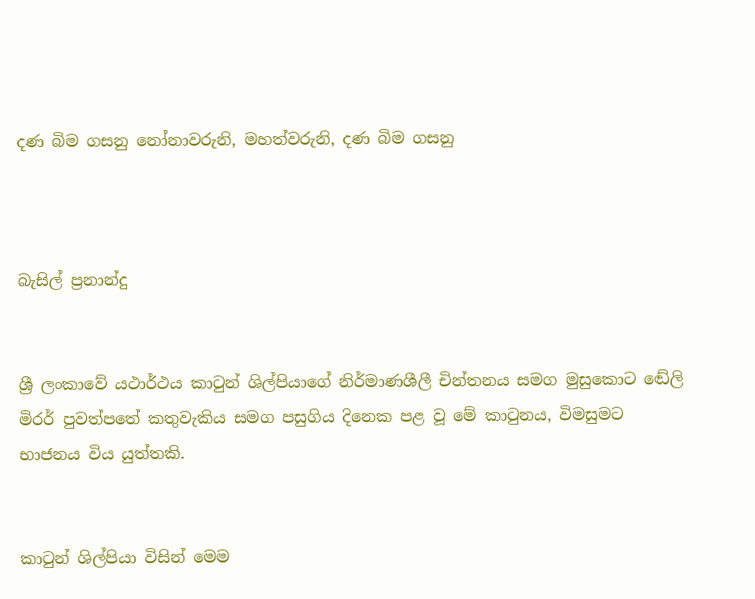දණ බිම ගසනු නෝනාවරුනි, මහත්වරුනි, දණ බිම ගසනු



බැසිල් ප්‍රනාන්දු


ශ්‍රී ලංකාවේ යථාර්ථය කාටුන් ශිල්පියාගේ නිර්මාණශීලී චින්තනය සමග මුසුකොට ඬේලි මිරර් පුවත්පතේ කතුවැකිය සමග පසුගිය දිනෙක පළ වූ මේ කාටුනය, විමසුමට භාජනය විය යුත්තකි.


කාටුන් ශිල්පියා විසින් මෙම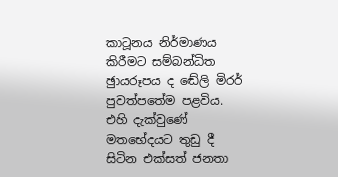කාටූනය නිර්මාණය කිරීමට සම්බන්ධිත ඡුායරූපය ද ඬේලි මිරර් පුවත්පතේම පළවිය. එහි දැක්වුණේ මතභේදයට තුඩු දී සිටින එක්සත් ජනතා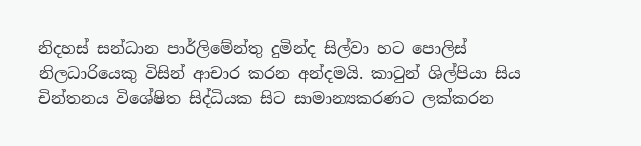නිදහස් සන්ධාන පාර්ලිමේන්තු දුමින්ද සිල්වා හට පොලිස් නිලධාරියෙකු විසින් ආචාර කරන අන්දමයි. කාටුන් ශිල්පියා සිය චින්තනය විශේෂිත සිද්ධියක සිට සාමාන්‍යකරණට ලක්කරන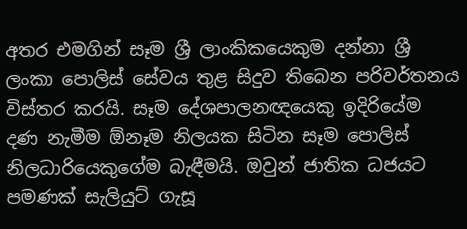අතර එමගින් සෑම ශ්‍රී ලාංකිකයෙකුම දන්නා ශ්‍රී ලංකා පොලිස් සේවය තුළ සිදුව තිබෙන පරිවර්තනය විස්තර කරයි. සෑම දේශපාලනඥයෙකු ඉදිරියේම දණ නැමීම ඕනෑම නිලයක සිටින සෑම පොලිස් නිලධාරියෙකුගේම බැඳීමයි. ඔවුන් ජාතික ධජයට පමණක් සැලියුට් ගැසූ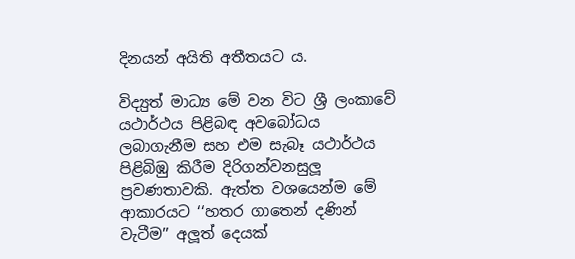දිනයන් අයිති අතීතයට ය.

විද්‍යුත් මාධ්‍ය මේ වන විට ශ්‍රී ලංකාවේ යථාර්ථය පිළිබඳ අවබෝධය ලබාගැනීම සහ එම සැබෑ යථාර්ථය පිළිබිඹු කිරීම දිරිගන්වනසුලූ ප්‍රවණතාවකි. ඇත්ත වශයෙන්ම මේ ආකාරයට ‘‘හතර ගාතෙන් දණින් වැටීම’’ අලූත් දෙයක්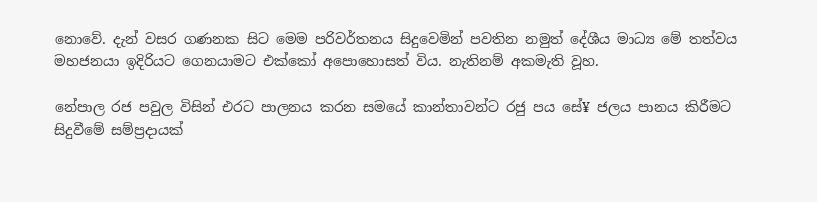නොවේ. දැන් වසර ගණනක සිට මෙම පරිවර්තනය සිදුවෙමින් පවතින නමුත් දේශීය මාධ්‍ය මේ තත්වය මහජනයා ඉදිරියට ගෙනයාමට එක්කෝ අපොහොසත් විය. නැතිනම් අකමැති වූහ.

නේපාල රජ පවුල විසින් එරට පාලනය කරන සමයේ කාන්තාවන්ට රජු පය සේ¥ ජලය පානය කිරීමට සිදුවීමේ සම්ප්‍රදායක්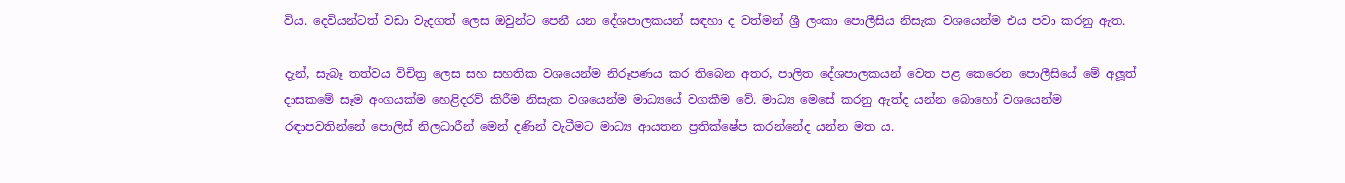විය. දෙවියන්ටත් වඩා වැදගත් ලෙස ඔවුන්ට පෙනී යන දේශපාලකයන් සඳහා ද වත්මන් ශ්‍රී ලංකා පොලීසිය නිසැක වශයෙන්ම එය පවා කරනු ඇත.

දැන්, සැබෑ තත්වය විචිත්‍ර ලෙස සහ සහතික වශයෙන්ම නිරූපණය කර තිබෙන අතර, පාලිත දේශපාලකයන් වෙත පළ කෙරෙන පොලීසියේ මේ අලූත් දාසකමේ සෑම අංගයක්ම හෙළිදරව් කිරීම නිසැක වශයෙන්ම මාධ්‍යයේ වගකීම වේ. මාධ්‍ය මෙසේ කරනු ඇත්ද යන්න බොහෝ වශයෙන්ම රඳාපවතින්නේ පොලිස් නිලධාරීන් මෙන් දණින් වැටීමට මාධ්‍ය ආයතන ප්‍රතික්ෂේප කරන්නේද යන්න මත ය.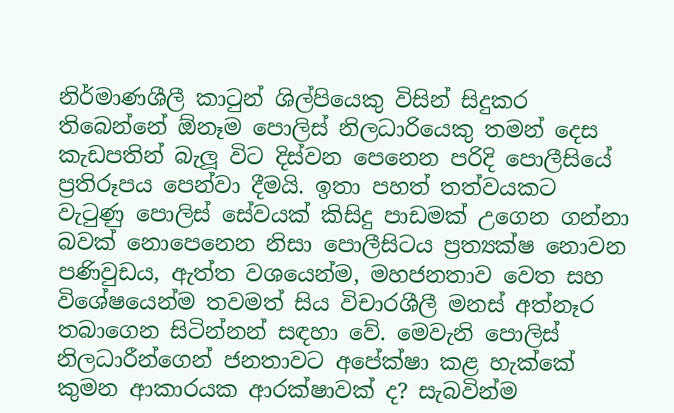නිර්මාණශීලී කාටුන් ශිල්පියෙකු විසින් සිදුකර තිබෙන්නේ ඕනෑම පොලිස් නිලධාරියෙකු තමන් දෙස කැඩපතින් බැලූ විට දිස්වන පෙනෙන පරිදි පොලීසියේ ප්‍රතිරූපය පෙන්වා දීමයි. ඉතා පහත් තත්වයකට වැටුණු පොලිස් සේවයක් කිසිදු පාඩමක් උගෙන ගන්නා බවක් නොපෙනෙන නිසා පොලීසිටය ප්‍රත්‍යක්ෂ නොවන පණිවුඩය, ඇත්ත වශයෙන්ම, මහජනතාව වෙත සහ විශේෂයෙන්ම තවමත් සිය විචාරශීලී මනස් අත්නෑර තබාගෙන සිටින්නන් සඳහා වේ. මෙවැනි පොලිස් නිලධාරීන්ගෙන් ජනතාවට අපේක්ෂා කළ හැක්කේ කුමන ආකාරයක ආරක්ෂාවක් ද? සැබවින්ම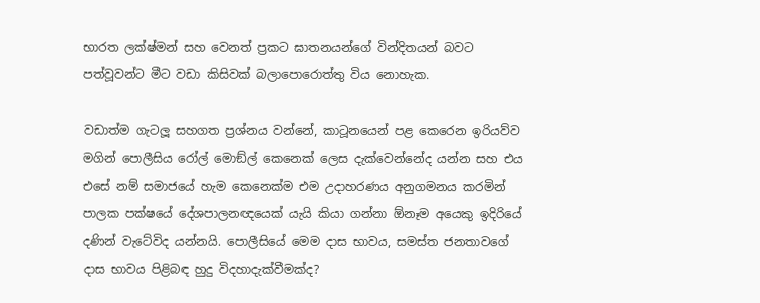භාරත ලක්ෂ්මන් සහ වෙනත් ප්‍රකට ඝාතනයන්ගේ වින්දිතයන් බවට පත්වූවන්ට මීට වඩා කිසිවක් බලාපොරොත්තු විය නොහැක.

වඩාත්ම ගැටලූ සහගත ප්‍රශ්නය වන්නේ, කාටූනයෙන් පළ කෙරෙන ඉරියව්ව මගින් පොලීසිය රෝල් මොඞ්ල් කෙනෙක් ලෙස දැක්වෙන්නේද යන්න සහ එය එසේ නම් සමාජයේ හැම කෙනෙක්ම එම උදාහරණය අනුගමනය කරමින් පාලක පක්ෂයේ දේශපාලනඥයෙක් යැයි කියා ගන්නා ඕනෑම අයෙකු ඉදිරියේ දණින් වැටේවිද යන්නයි. පොලීසියේ මෙම දාස භාවය, සමස්ත ජනතාවගේ දාස භාවය පිළිබඳ හුදු විදහාදැක්වීමක්ද?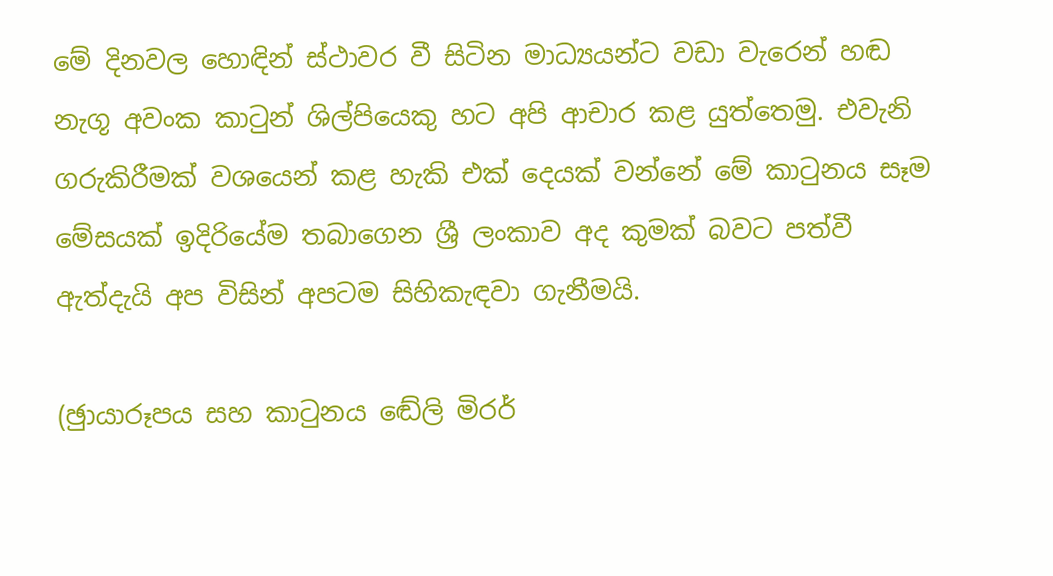මේ දිනවල හොඳින් ස්ථාවර වී සිටින මාධ්‍යයන්ට වඩා වැරෙන් හඬ නැගූ අවංක කාටුන් ශිල්පියෙකු හට අපි ආචාර කළ යුත්තෙමු. එවැනි ගරුකිරීමක් වශයෙන් කළ හැකි එක් දෙයක් වන්නේ මේ කාටුනය සෑම මේසයක් ඉදිරියේම තබාගෙන ශ්‍රී ලංකාව අද කුමක් බවට පත්වී ඇත්දැයි අප විසින් අපටම සිහිකැඳවා ගැනීමයි.

(ඡුායාරූපය සහ කාටුනය ඬේලි මිරර්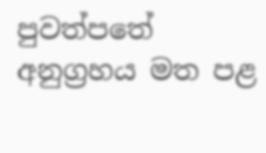පුවත්පතේ අනුග්‍රහය මත පළ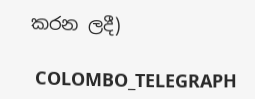කරන ලදී)

 COLOMBO_TELEGRAPH